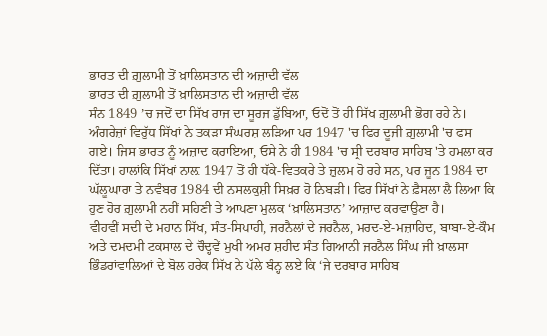ਭਾਰਤ ਦੀ ਗ਼ੁਲਾਮੀ ਤੋਂ ਖ਼ਾਲਿਸਤਾਨ ਦੀ ਅਜ਼ਾਦੀ ਵੱਲ
ਭਾਰਤ ਦੀ ਗ਼ੁਲਾਮੀ ਤੋਂ ਖ਼ਾਲਿਸਤਾਨ ਦੀ ਅਜ਼ਾਦੀ ਵੱਲ
ਸੰਨ 1849 ’ਚ ਜਦੋਂ ਦਾ ਸਿੱਖ ਰਾਜ ਦਾ ਸੂਰਜ ਡੁੱਬਿਆ, ਓਦੋਂ ਤੋਂ ਹੀ ਸਿੱਖ ਗ਼ੁਲਾਮੀ ਭੋਗ ਰਹੇ ਨੇ। ਅੰਗਰੇਜ਼ਾਂ ਵਿਰੁੱਧ ਸਿੱਖਾਂ ਨੇ ਤਕੜਾ ਸੰਘਰਸ਼ ਲੜਿਆ ਪਰ 1947 'ਚ ਫਿਰ ਦੂਜੀ ਗ਼ੁਲਾਮੀ 'ਚ ਫਸ ਗਏ। ਜਿਸ ਭਾਰਤ ਨੂੰ ਅਜ਼ਾਦ ਕਰਾਇਆ, ਓਸੇ ਨੇ ਹੀ 1984 'ਚ ਸ੍ਰੀ ਦਰਬਾਰ ਸਾਹਿਬ 'ਤੇ ਹਮਲਾ ਕਰ ਦਿੱਤਾ। ਹਾਲਾਂਕਿ ਸਿੱਖਾਂ ਨਾਲ਼ 1947 ਤੋਂ ਹੀ ਧੱਕੇ-ਵਿਤਕਰੇ ਤੇ ਜ਼ੁਲਮ ਹੋ ਰਹੇ ਸਨ, ਪਰ ਜੂਨ 1984 ਦਾ ਘੱਲੂਘਾਰਾ ਤੇ ਨਵੰਬਰ 1984 ਦੀ ਨਸਲਕੁਸ਼ੀ ਸਿਖ਼ਰ ਹੋ ਨਿਬੜੀ। ਫਿਰ ਸਿੱਖਾਂ ਨੇ ਫ਼ੈਸਲਾ ਲੈ ਲਿਆ ਕਿ ਹੁਣ ਹੋਰ ਗ਼ੁਲਾਮੀ ਨਹੀਂ ਸਹਿਣੀ ਤੇ ਆਪਣਾ ਮੁਲਕ ‘ਖ਼ਾਲਿਸਤਾਨ’ ਆਜ਼ਾਦ ਕਰਵਾਉਣਾ ਹੈ।
ਵੀਹਵੀਂ ਸਦੀ ਦੇ ਮਹਾਨ ਸਿੱਖ, ਸੰਤ-ਸਿਪਾਹੀ, ਜਰਨੈਲਾਂ ਦੇ ਜਰਨੈਲ, ਮਰਦ-ਏ-ਮਜ਼ਾਹਿਦ, ਬਾਬਾ-ਏ-ਕੌਮ ਅਤੇ ਦਮਦਮੀ ਟਕਸਾਲ ਦੇ ਚੌਦ੍ਹਵੇਂ ਮੁਖੀ ਅਮਰ ਸ਼ਹੀਦ ਸੰਤ ਗਿਆਨੀ ਜਰਨੈਲ ਸਿੰਘ ਜੀ ਖ਼ਾਲਸਾ ਭਿੰਡਰਾਂਵਾਲਿਆਂ ਦੇ ਬੋਲ ਹਰੇਕ ਸਿੱਖ ਨੇ ਪੱਲੇ ਬੰਨ੍ਹ ਲਏ ਕਿ ‘ਜੇ ਦਰਬਾਰ ਸਾਹਿਬ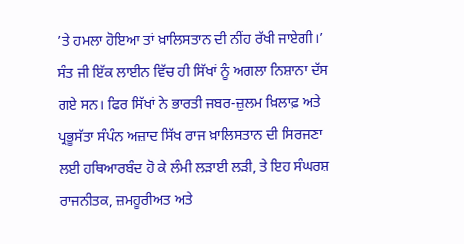’ਤੇ ਹਮਲਾ ਹੋਇਆ ਤਾਂ ਖ਼ਾਲਿਸਤਾਨ ਦੀ ਨੀਂਹ ਰੱਖੀ ਜਾਏਗੀ।’
ਸੰਤ ਜੀ ਇੱਕ ਲਾਈਨ ਵਿੱਚ ਹੀ ਸਿੱਖਾਂ ਨੂੰ ਅਗਲਾ ਨਿਸ਼ਾਨਾ ਦੱਸ ਗਏ ਸਨ। ਫਿਰ ਸਿੱਖਾਂ ਨੇ ਭਾਰਤੀ ਜਬਰ-ਜ਼ੁਲਮ ਖ਼ਿਲਾਫ਼ ਅਤੇ ਪ੍ਰਭੂਸੱਤਾ ਸੰਪੰਨ ਅਜ਼ਾਦ ਸਿੱਖ ਰਾਜ ਖ਼ਾਲਿਸਤਾਨ ਦੀ ਸਿਰਜਣਾ ਲਈ ਹਥਿਆਰਬੰਦ ਹੋ ਕੇ ਲੰਮੀ ਲੜਾਈ ਲੜੀ, ਤੇ ਇਹ ਸੰਘਰਸ਼ ਰਾਜਨੀਤਕ, ਜ਼ਮਹੂਰੀਅਤ ਅਤੇ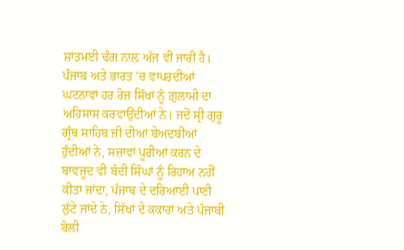ਸ਼ਾਂਤਮਈ ਢੰਗ ਨਾਲ਼ ਅੱਜ ਵੀ ਜਾਰੀ ਹੈ।
ਪੰਜਾਬ ਅਤੇ ਭਾਰਤ 'ਚ ਵਾਪਰਦੀਆਂ ਘਟਨਾਵਾਂ ਹਰ ਰੋਜ਼ ਸਿੱਖਾਂ ਨੂੰ ਗ਼ੁਲਾਮੀ ਦਾ ਅਹਿਸਾਸ ਕਰਵਾਉਂਦੀਆਂ ਨੇ। ਜਦੋਂ ਸ੍ਰੀ ਗੁਰੂ ਗ੍ਰੰਥ ਸਾਹਿਬ ਜੀ ਦੀਆਂ ਬੇਅਦਬੀਆਂ ਹੁੰਦੀਆਂ ਨੇ, ਸਜ਼ਾਵਾਂ ਪੂਰੀਆਂ ਕਰਨ ਦੇ ਬਾਵਜੂਦ ਵੀ ਬੰਦੀ ਸਿੰਘਾਂ ਨੂੰ ਰਿਹਾਅ ਨਹੀਂ ਕੀਤਾ ਜਾਂਦਾ, ਪੰਜਾਬ ਦੇ ਦਰਿਆਈ ਪਾਣੀ ਲੁੱਟੇ ਜਾਂਦੇ ਨੇ, ਸਿੱਖਾਂ ਦੇ ਕਕਾਰਾਂ ਅਤੇ ਪੰਜਾਬੀ ਬੋਲੀ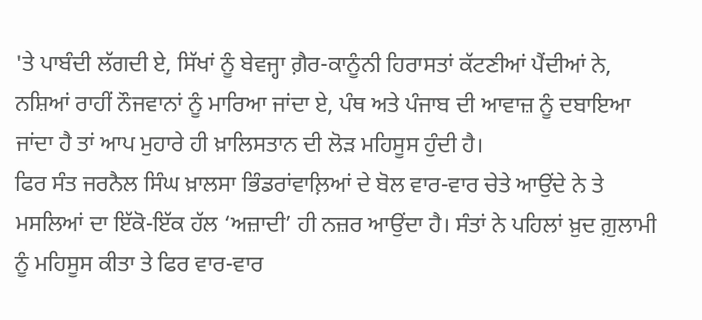'ਤੇ ਪਾਬੰਦੀ ਲੱਗਦੀ ਏ, ਸਿੱਖਾਂ ਨੂੰ ਬੇਵਜ੍ਹਾ ਗ਼ੈਰ-ਕਾਨੂੰਨੀ ਹਿਰਾਸਤਾਂ ਕੱਟਣੀਆਂ ਪੈਂਦੀਆਂ ਨੇ, ਨਸ਼ਿਆਂ ਰਾਹੀਂ ਨੌਜਵਾਨਾਂ ਨੂੰ ਮਾਰਿਆ ਜਾਂਦਾ ਏ, ਪੰਥ ਅਤੇ ਪੰਜਾਬ ਦੀ ਆਵਾਜ਼ ਨੂੰ ਦਬਾਇਆ ਜਾਂਦਾ ਹੈ ਤਾਂ ਆਪ ਮੁਹਾਰੇ ਹੀ ਖ਼ਾਲਿਸਤਾਨ ਦੀ ਲੋੜ ਮਹਿਸੂਸ ਹੁੰਦੀ ਹੈ।
ਫਿਰ ਸੰਤ ਜਰਨੈਲ ਸਿੰਘ ਖ਼ਾਲਸਾ ਭਿੰਡਰਾਂਵਾਲ਼ਿਆਂ ਦੇ ਬੋਲ ਵਾਰ-ਵਾਰ ਚੇਤੇ ਆਉਂਦੇ ਨੇ ਤੇ ਮਸਲਿਆਂ ਦਾ ਇੱਕੋ-ਇੱਕ ਹੱਲ ‘ਅਜ਼ਾਦੀ’ ਹੀ ਨਜ਼ਰ ਆਉਂਦਾ ਹੈ। ਸੰਤਾਂ ਨੇ ਪਹਿਲਾਂ ਖ਼ੁਦ ਗ਼ੁਲਾਮੀ ਨੂੰ ਮਹਿਸੂਸ ਕੀਤਾ ਤੇ ਫਿਰ ਵਾਰ-ਵਾਰ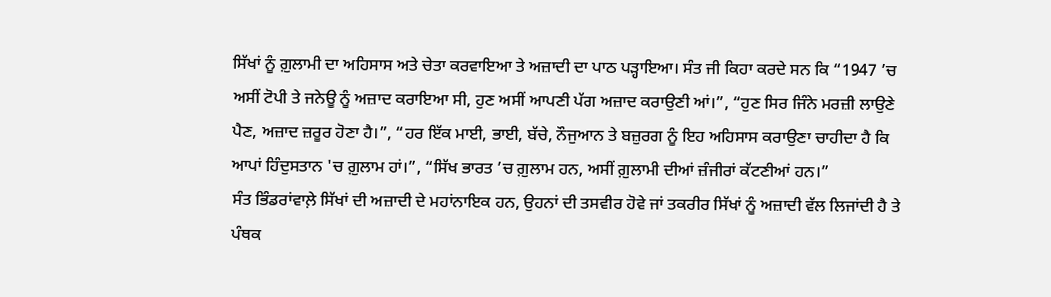ਸਿੱਖਾਂ ਨੂੰ ਗ਼ੁਲਾਮੀ ਦਾ ਅਹਿਸਾਸ ਅਤੇ ਚੇਤਾ ਕਰਵਾਇਆ ਤੇ ਅਜ਼ਾਦੀ ਦਾ ਪਾਠ ਪੜ੍ਹਾਇਆ। ਸੰਤ ਜੀ ਕਿਹਾ ਕਰਦੇ ਸਨ ਕਿ “1947 ’ਚ ਅਸੀਂ ਟੋਪੀ ਤੇ ਜਨੇਊ ਨੂੰ ਅਜ਼ਾਦ ਕਰਾਇਆ ਸੀ, ਹੁਣ ਅਸੀਂ ਆਪਣੀ ਪੱਗ ਅਜ਼ਾਦ ਕਰਾਉਣੀ ਆਂ।”, “ਹੁਣ ਸਿਰ ਜਿੰਨੇ ਮਰਜ਼ੀ ਲਾਉਣੇ ਪੈਣ, ਅਜ਼ਾਦ ਜ਼ਰੂਰ ਹੋਣਾ ਹੈ।”, “ਹਰ ਇੱਕ ਮਾਈ, ਭਾਈ, ਬੱਚੇ, ਨੌਜੁਆਨ ਤੇ ਬਜ਼ੁਰਗ ਨੂੰ ਇਹ ਅਹਿਸਾਸ ਕਰਾਉਣਾ ਚਾਹੀਦਾ ਹੈ ਕਿ ਆਪਾਂ ਹਿੰਦੁਸਤਾਨ 'ਚ ਗ਼ੁਲਾਮ ਹਾਂ।”, “ਸਿੱਖ ਭਾਰਤ ’ਚ ਗ਼ੁਲਾਮ ਹਨ, ਅਸੀਂ ਗ਼ੁਲਾਮੀ ਦੀਆਂ ਜ਼ੰਜੀਰਾਂ ਕੱਟਣੀਆਂ ਹਨ।”
ਸੰਤ ਭਿੰਡਰਾਂਵਾਲ਼ੇ ਸਿੱਖਾਂ ਦੀ ਅਜ਼ਾਦੀ ਦੇ ਮਹਾਂਨਾਇਕ ਹਨ, ਉਹਨਾਂ ਦੀ ਤਸਵੀਰ ਹੋਵੇ ਜਾਂ ਤਕਰੀਰ ਸਿੱਖਾਂ ਨੂੰ ਅਜ਼ਾਦੀ ਵੱਲ ਲਿਜਾਂਦੀ ਹੈ ਤੇ ਪੰਥਕ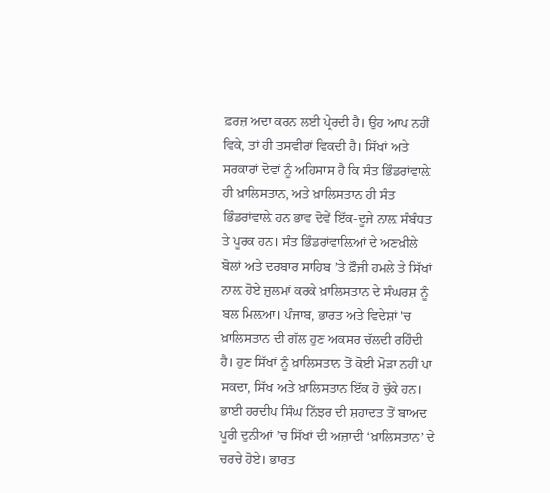ਫ਼ਰਜ਼ ਅਦਾ ਕਰਨ ਲਈ ਪ੍ਰੇਰਦੀ ਹੈ। ਉਹ ਆਪ ਨਹੀਂ ਵਿਕੇ, ਤਾਂ ਹੀ ਤਸਵੀਰਾਂ ਵਿਕਦੀ ਹੈ। ਸਿੱਖਾਂ ਅਤੇ ਸਰਕਾਰਾਂ ਦੋਵਾਂ ਨੂੰ ਅਹਿਸਾਸ ਹੈ ਕਿ ਸੰਤ ਭਿੰਡਰਾਂਵਾਲ਼ੇ ਹੀ ਖ਼ਾਲਿਸਤਾਨ, ਅਤੇ ਖ਼ਾਲਿਸਤਾਨ ਹੀ ਸੰਤ ਭਿੰਡਰਾਂਵਾਲ਼ੇ ਹਨ ਭਾਵ ਦੋਵੇਂ ਇੱਕ-ਦੂਜੇ ਨਾਲ਼ ਸੰਬੰਧਤ ਤੇ ਪੂਰਕ ਹਨ। ਸੰਤ ਭਿੰਡਰਾਂਵਾਲ਼ਿਆਂ ਦੇ ਅਣਖ਼ੀਲੇ ਬੋਲਾਂ ਅਤੇ ਦਰਬਾਰ ਸਾਹਿਬ ’ਤੇ ਫ਼ੌਜੀ ਹਮਲੇ ਤੇ ਸਿੱਖਾਂ ਨਾਲ਼ ਹੋਏ ਜ਼ੁਲਮਾਂ ਕਰਕੇ ਖ਼ਾਲਿਸਤਾਨ ਦੇ ਸੰਘਰਸ਼ ਨੂੰ ਬਲ ਮਿਲ਼ਆ। ਪੰਜਾਬ, ਭਾਰਤ ਅਤੇ ਵਿਦੇਸ਼ਾਂ 'ਚ ਖ਼ਾਲਿਸਤਾਨ ਦੀ ਗੱਲ ਹੁਣ ਅਕਸਰ ਚੱਲਦੀ ਰਹਿੰਦੀ ਹੈ। ਹੁਣ ਸਿੱਖਾਂ ਨੂੰ ਖ਼ਾਲਿਸਤਾਨ ਤੋਂ ਕੋਈ ਮੋੜਾ ਨਹੀਂ ਪਾ ਸਕਦਾ, ਸਿੱਖ ਅਤੇ ਖ਼ਾਲਿਸਤਾਨ ਇੱਕ ਹੋ ਚੁੱਕੇ ਹਨ।
ਭਾਈ ਹਰਦੀਪ ਸਿੰਘ ਨਿੱਝਰ ਦੀ ਸ਼ਹਾਦਤ ਤੋਂ ਬਾਅਦ ਪੂਰੀ ਦੁਨੀਆਂ ’ਚ ਸਿੱਖਾਂ ਦੀ ਅਜ਼ਾਦੀ ‘ਖ਼ਾਲਿਸਤਾਨ’ ਦੇ ਚਰਚੇ ਹੋਏ। ਭਾਰਤ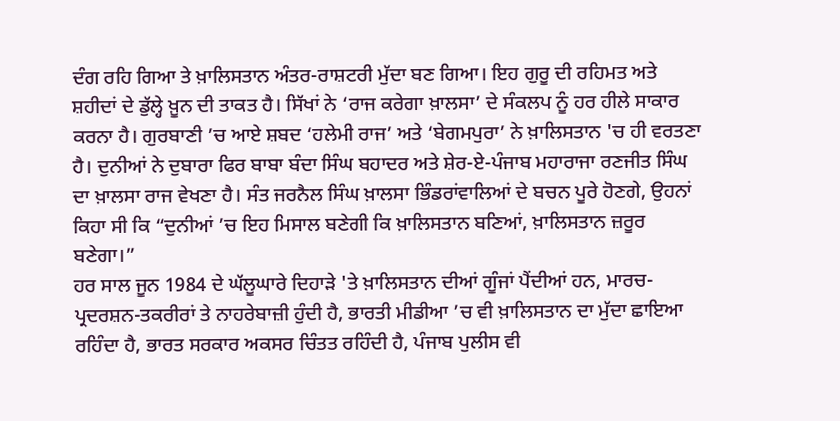ਦੰਗ ਰਹਿ ਗਿਆ ਤੇ ਖ਼ਾਲਿਸਤਾਨ ਅੰਤਰ-ਰਾਸ਼ਟਰੀ ਮੁੱਦਾ ਬਣ ਗਿਆ। ਇਹ ਗੁਰੂ ਦੀ ਰਹਿਮਤ ਅਤੇ ਸ਼ਹੀਦਾਂ ਦੇ ਡੁੱਲ੍ਹੇ ਖ਼ੂਨ ਦੀ ਤਾਕਤ ਹੈ। ਸਿੱਖਾਂ ਨੇ ‘ਰਾਜ ਕਰੇਗਾ ਖ਼ਾਲਸਾ’ ਦੇ ਸੰਕਲਪ ਨੂੰ ਹਰ ਹੀਲੇ ਸਾਕਾਰ ਕਰਨਾ ਹੈ। ਗੁਰਬਾਣੀ ’ਚ ਆਏ ਸ਼ਬਦ ‘ਹਲੇਮੀ ਰਾਜ’ ਅਤੇ ‘ਬੇਗਮਪੁਰਾ’ ਨੇ ਖ਼ਾਲਿਸਤਾਨ 'ਚ ਹੀ ਵਰਤਣਾ ਹੈ। ਦੁਨੀਆਂ ਨੇ ਦੁਬਾਰਾ ਫਿਰ ਬਾਬਾ ਬੰਦਾ ਸਿੰਘ ਬਹਾਦਰ ਅਤੇ ਸ਼ੇਰ-ਏ-ਪੰਜਾਬ ਮਹਾਰਾਜਾ ਰਣਜੀਤ ਸਿੰਘ ਦਾ ਖ਼ਾਲਸਾ ਰਾਜ ਵੇਖਣਾ ਹੈ। ਸੰਤ ਜਰਨੈਲ ਸਿੰਘ ਖ਼ਾਲਸਾ ਭਿੰਡਰਾਂਵਾਲਿਆਂ ਦੇ ਬਚਨ ਪੂਰੇ ਹੋਣਗੇ, ਉਹਨਾਂ ਕਿਹਾ ਸੀ ਕਿ “ਦੁਨੀਆਂ ’ਚ ਇਹ ਮਿਸਾਲ ਬਣੇਗੀ ਕਿ ਖ਼ਾਲਿਸਤਾਨ ਬਣਿਆਂ, ਖ਼ਾਲਿਸਤਾਨ ਜ਼ਰੂਰ ਬਣੇਗਾ।”
ਹਰ ਸਾਲ ਜੂਨ 1984 ਦੇ ਘੱਲੂਘਾਰੇ ਦਿਹਾੜੇ 'ਤੇ ਖ਼ਾਲਿਸਤਾਨ ਦੀਆਂ ਗੂੰਜਾਂ ਪੈਂਦੀਆਂ ਹਨ, ਮਾਰਚ-ਪ੍ਰਦਰਸ਼ਨ-ਤਕਰੀਰਾਂ ਤੇ ਨਾਹਰੇਬਾਜ਼ੀ ਹੁੰਦੀ ਹੈ, ਭਾਰਤੀ ਮੀਡੀਆ ’ਚ ਵੀ ਖ਼ਾਲਿਸਤਾਨ ਦਾ ਮੁੱਦਾ ਛਾਇਆ ਰਹਿੰਦਾ ਹੈ, ਭਾਰਤ ਸਰਕਾਰ ਅਕਸਰ ਚਿੰਤਤ ਰਹਿੰਦੀ ਹੈ, ਪੰਜਾਬ ਪੁਲੀਸ ਵੀ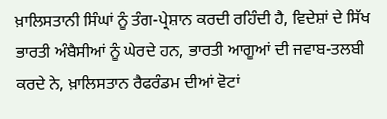ਖ਼ਾਲਿਸਤਾਨੀ ਸਿੰਘਾਂ ਨੂੰ ਤੰਗ-ਪ੍ਰੇਸ਼ਾਨ ਕਰਦੀ ਰਹਿੰਦੀ ਹੈ, ਵਿਦੇਸ਼ਾਂ ਦੇ ਸਿੱਖ ਭਾਰਤੀ ਅੰਬੈਸੀਆਂ ਨੂੰ ਘੇਰਦੇ ਹਨ, ਭਾਰਤੀ ਆਗੂਆਂ ਦੀ ਜਵਾਬ-ਤਲਬੀ ਕਰਦੇ ਨੇ, ਖ਼ਾਲਿਸਤਾਨ ਰੈਫਰੰਡਮ ਦੀਆਂ ਵੋਟਾਂ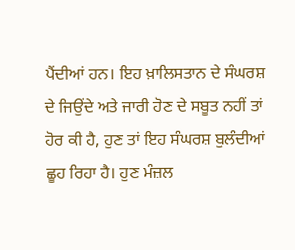ਪੈਂਦੀਆਂ ਹਨ। ਇਹ ਖ਼ਾਲਿਸਤਾਨ ਦੇ ਸੰਘਰਸ਼ ਦੇ ਜਿਉਂਦੇ ਅਤੇ ਜਾਰੀ ਹੋਣ ਦੇ ਸਬੂਤ ਨਹੀਂ ਤਾਂ ਹੋਰ ਕੀ ਹੈ, ਹੁਣ ਤਾਂ ਇਹ ਸੰਘਰਸ਼ ਬੁਲੰਦੀਆਂ ਛੂਹ ਰਿਹਾ ਹੈ। ਹੁਣ ਮੰਜ਼ਲ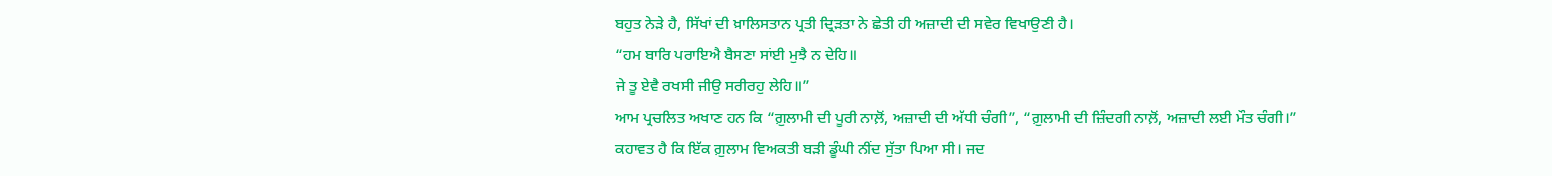ਬਹੁਤ ਨੇੜੇ ਹੈ, ਸਿੱਖਾਂ ਦੀ ਖ਼ਾਲਿਸਤਾਨ ਪ੍ਰਤੀ ਦ੍ਰਿੜਤਾ ਨੇ ਛੇਤੀ ਹੀ ਅਜ਼ਾਦੀ ਦੀ ਸਵੇਰ ਵਿਖਾਉਣੀ ਹੈ।
“ਹਮ ਬਾਰਿ ਪਰਾਇਐ ਬੈਸਣਾ ਸਾਂਈ ਮੁਝੈ ਨ ਦੇਹਿ॥
ਜੇ ਤੂ ਏਵੈ ਰਖਸੀ ਜੀਉ ਸਰੀਰਹੁ ਲੇਹਿ॥”
ਆਮ ਪ੍ਰਚਲਿਤ ਅਖਾਣ ਹਨ ਕਿ “ਗ਼ੁਲਾਮੀ ਦੀ ਪੂਰੀ ਨਾਲ਼ੋਂ, ਅਜ਼ਾਦੀ ਦੀ ਅੱਧੀ ਚੰਗੀ”, “ਗ਼ੁਲਾਮੀ ਦੀ ਜ਼ਿੰਦਗੀ ਨਾਲ਼ੋਂ, ਅਜ਼ਾਦੀ ਲਈ ਮੌਤ ਚੰਗੀ।”
ਕਹਾਵਤ ਹੈ ਕਿ ਇੱਕ ਗ਼ੁਲਾਮ ਵਿਅਕਤੀ ਬੜੀ ਡੂੰਘੀ ਨੀਂਦ ਸੁੱਤਾ ਪਿਆ ਸੀ। ਜਦ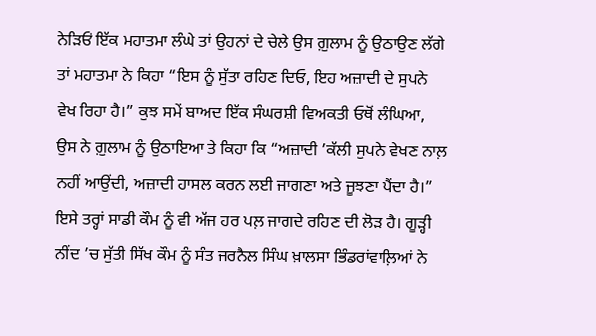ਨੇੜਿਓਂ ਇੱਕ ਮਹਾਤਮਾ ਲੰਘੇ ਤਾਂ ਉਹਨਾਂ ਦੇ ਚੇਲੇ ਉਸ ਗ਼ੁਲਾਮ ਨੂੰ ਉਠਾਉਣ ਲੱਗੇ ਤਾਂ ਮਹਾਤਮਾ ਨੇ ਕਿਹਾ “ਇਸ ਨੂੰ ਸੁੱਤਾ ਰਹਿਣ ਦਿਓ, ਇਹ ਅਜ਼ਾਦੀ ਦੇ ਸੁਪਨੇ ਵੇਖ ਰਿਹਾ ਹੈ।” ਕੁਝ ਸਮੇਂ ਬਾਅਦ ਇੱਕ ਸੰਘਰਸ਼ੀ ਵਿਅਕਤੀ ਓਥੋਂ ਲੰਘਿਆ, ਉਸ ਨੇ ਗ਼ੁਲਾਮ ਨੂੰ ਉਠਾਇਆ ਤੇ ਕਿਹਾ ਕਿ “ਅਜ਼ਾਦੀ ’ਕੱਲੀ ਸੁਪਨੇ ਵੇਖਣ ਨਾਲ਼ ਨਹੀਂ ਆਉਂਦੀ, ਅਜ਼ਾਦੀ ਹਾਸਲ ਕਰਨ ਲਈ ਜਾਗਣਾ ਅਤੇ ਜੂਝਣਾ ਪੈਂਦਾ ਹੈ।”
ਇਸੇ ਤਰ੍ਹਾਂ ਸਾਡੀ ਕੌਮ ਨੂੰ ਵੀ ਅੱਜ ਹਰ ਪਲ਼ ਜਾਗਦੇ ਰਹਿਣ ਦੀ ਲੋੜ ਹੈ। ਗੂੜ੍ਹੀ ਨੀਂਦ ’ਚ ਸੁੱਤੀ ਸਿੱਖ ਕੌਮ ਨੂੰ ਸੰਤ ਜਰਨੈਲ ਸਿੰਘ ਖ਼ਾਲਸਾ ਭਿੰਡਰਾਂਵਾਲ਼ਿਆਂ ਨੇ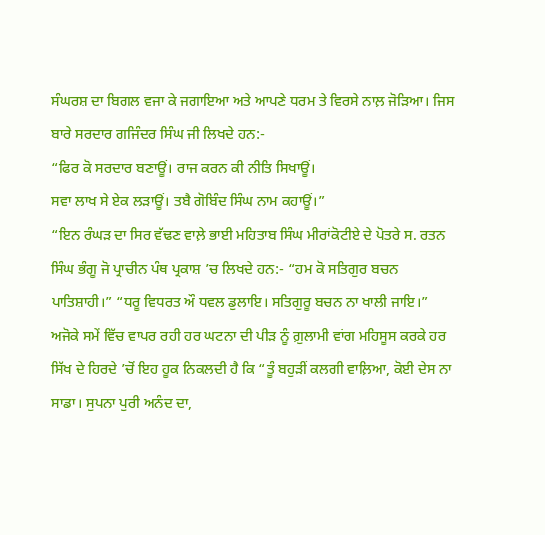ਸੰਘਰਸ਼ ਦਾ ਬਿਗਲ ਵਜਾ ਕੇ ਜਗਾਇਆ ਅਤੇ ਆਪਣੇ ਧਰਮ ਤੇ ਵਿਰਸੇ ਨਾਲ਼ ਜੋੜਿਆ। ਜਿਸ ਬਾਰੇ ਸਰਦਾਰ ਗਜਿੰਦਰ ਸਿੰਘ ਜੀ ਲਿਖਦੇ ਹਨ:-
“ਫਿਰ ਕੋ ਸਰਦਾਰ ਬਣਾਊਂ। ਰਾਜ ਕਰਨ ਕੀ ਨੀਤਿ ਸਿਖਾਊਂ।
ਸਵਾ ਲਾਖ ਸੇ ਏਕ ਲੜਾਊਂ। ਤਬੈ ਗੋਬਿੰਦ ਸਿੰਘ ਨਾਮ ਕਹਾਊਂ।”
“ਇਨ ਰੰਘੜ ਦਾ ਸਿਰ ਵੱਢਣ ਵਾਲ਼ੇ ਭਾਈ ਮਹਿਤਾਬ ਸਿੰਘ ਮੀਰਾਂਕੋਟੀਏ ਦੇ ਪੋਤਰੇ ਸ. ਰਤਨ ਸਿੰਘ ਭੰਗੂ ਜੋ ਪ੍ਰਾਚੀਨ ਪੰਥ ਪ੍ਰਕਾਸ਼ ’ਚ ਲਿਖਦੇ ਹਨ:- “ਹਮ ਕੋ ਸਤਿਗੁਰ ਬਚਨ ਪਾਤਿਸ਼ਾਹੀ।” “ਧਰੂ ਵਿਧਰਤ ਔ ਧਵਲ ਡੁਲਾਇ। ਸਤਿਗੁਰੂ ਬਚਨ ਨਾ ਖਾਲੀ ਜਾਇ।”
ਅਜੋਕੇ ਸਮੇਂ ਵਿੱਚ ਵਾਪਰ ਰਹੀ ਹਰ ਘਟਨਾ ਦੀ ਪੀੜ ਨੂੰ ਗ਼ੁਲਾਮੀ ਵਾਂਗ ਮਹਿਸੂਸ ਕਰਕੇ ਹਰ ਸਿੱਖ ਦੇ ਹਿਰਦੇ ’ਚੋਂ ਇਹ ਹੂਕ ਨਿਕਲਦੀ ਹੈ ਕਿ “ਤੂੰ ਬਹੁੜੀਂ ਕਲਗੀ ਵਾਲ਼ਿਆ, ਕੋਈ ਦੇਸ ਨਾ ਸਾਡਾ। ਸੁਪਨਾ ਪੁਰੀ ਅਨੰਦ ਦਾ,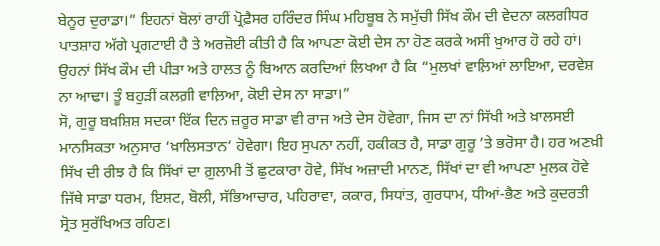ਬੇਨੂਰ ਦੁਰਾਡਾ।” ਇਹਨਾਂ ਬੋਲਾਂ ਰਾਹੀਂ ਪ੍ਰੋਫ਼ੈਸਰ ਹਰਿੰਦਰ ਸਿੰਘ ਮਹਿਬੂਬ ਨੇ ਸਮੁੱਚੀ ਸਿੱਖ ਕੌਮ ਦੀ ਵੇਦਨਾ ਕਲਗੀਧਰ ਪਾਤਸ਼ਾਹ ਅੱਗੇ ਪ੍ਰਗਟਾਈ ਹੈ ਤੇ ਅਰਜ਼ੋਈ ਕੀਤੀ ਹੈ ਕਿ ਆਪਣਾ ਕੋਈ ਦੇਸ ਨਾ ਹੋਣ ਕਰਕੇ ਅਸੀਂ ਖ਼ੁਆਰ ਹੋ ਰਹੇ ਹਾਂ। ਉਹਨਾਂ ਸਿੱਖ ਕੌਮ ਦੀ ਪੀੜਾ ਅਤੇ ਹਾਲਤ ਨੂੰ ਬਿਆਨ ਕਰਦਿਆਂ ਲਿਖਆ ਹੈ ਕਿ “ਮੁਲਖਾਂ ਵਾਲ਼ਿਆਂ ਲਾਇਆ, ਦਰਵੇਸ਼ ਨਾ ਆਢਾ। ਤੂੰ ਬਹੁੜੀਂ ਕਲਗ਼ੀ ਵਾਲ਼ਿਆ, ਕੋਈ ਦੇਸ ਨਾ ਸਾਡਾ।”
ਸੋ, ਗੁਰੂ ਬਖ਼ਸ਼ਿਸ਼ ਸਦਕਾ ਇੱਕ ਦਿਨ ਜ਼ਰੂਰ ਸਾਡਾ ਵੀ ਰਾਜ ਅਤੇ ਦੇਸ ਹੋਵੇਗਾ, ਜਿਸ ਦਾ ਨਾਂ ਸਿੱਖੀ ਅਤੇ ਖ਼ਾਲਸਈ ਮਾਨਸਿਕਤਾ ਅਨੁਸਾਰ ‘ਖ਼ਾਲਿਸਤਾਨ’ ਹੋਵੇਗਾ। ਇਹ ਸੁਪਨਾ ਨਹੀਂ, ਹਕੀਕਤ ਹੈ, ਸਾਡਾ ਗੁਰੂ ’ਤੇ ਭਰੋਸਾ ਹੈ। ਹਰ ਅਣਖ਼ੀ ਸਿੱਖ ਦੀ ਰੀਝ ਹੈ ਕਿ ਸਿੱਖਾਂ ਦਾ ਗ਼ੁਲਾਮੀ ਤੋਂ ਛੁਟਕਾਰਾ ਹੋਵੇ, ਸਿੱਖ ਅਜ਼ਾਦੀ ਮਾਨਣ, ਸਿੱਖਾਂ ਦਾ ਵੀ ਆਪਣਾ ਮੁਲਕ ਹੋਵੇ ਜਿੱਥੇ ਸਾਡਾ ਧਰਮ, ਇਸ਼ਟ, ਬੋਲੀ, ਸੱਭਿਆਚਾਰ, ਪਹਿਰਾਵਾ, ਕਕਾਰ, ਸਿਧਾਂਤ, ਗੁਰਧਾਮ, ਧੀਆਂ-ਭੈਣ ਅਤੇ ਕੁਦਰਤੀ ਸ੍ਰੋਤ ਸੁਰੱਖਿਅਤ ਰਹਿਣ।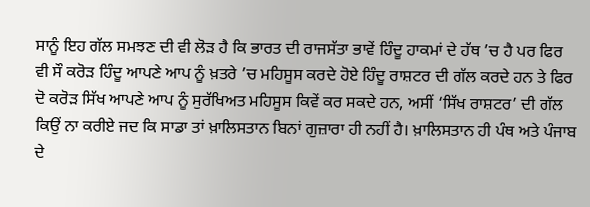ਸਾਨੂੰ ਇਹ ਗੱਲ ਸਮਝਣ ਦੀ ਵੀ ਲੋੜ ਹੈ ਕਿ ਭਾਰਤ ਦੀ ਰਾਜਸੱਤਾ ਭਾਵੇਂ ਹਿੰਦੂ ਹਾਕਮਾਂ ਦੇ ਹੱਥ ’ਚ ਹੈ ਪਰ ਫਿਰ ਵੀ ਸੌ ਕਰੋੜ ਹਿੰਦੂ ਆਪਣੇ ਆਪ ਨੂੰ ਖ਼ਤਰੇ ’ਚ ਮਹਿਸੂਸ ਕਰਦੇ ਹੋਏ ਹਿੰਦੂ ਰਾਸ਼ਟਰ ਦੀ ਗੱਲ ਕਰਦੇ ਹਨ ਤੇ ਫਿਰ ਦੋ ਕਰੋੜ ਸਿੱਖ ਆਪਣੇ ਆਪ ਨੂੰ ਸੁਰੱਖਿਅਤ ਮਹਿਸੂਸ ਕਿਵੇਂ ਕਰ ਸਕਦੇ ਹਨ, ਅਸੀਂ ‘ਸਿੱਖ ਰਾਸ਼ਟਰ’ ਦੀ ਗੱਲ ਕਿਉਂ ਨਾ ਕਰੀਏ ਜਦ ਕਿ ਸਾਡਾ ਤਾਂ ਖ਼ਾਲਿਸਤਾਨ ਬਿਨਾਂ ਗੁਜ਼ਾਰਾ ਹੀ ਨਹੀਂ ਹੈ। ਖ਼ਾਲਿਸਤਾਨ ਹੀ ਪੰਥ ਅਤੇ ਪੰਜਾਬ ਦੇ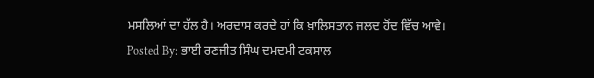ਮਸਲਿਆਂ ਦਾ ਹੱਲ ਹੈ। ਅਰਦਾਸ ਕਰਦੇ ਹਾਂ ਕਿ ਖ਼ਾਲਿਸਤਾਨ ਜਲਦ ਹੋਂਦ ਵਿੱਚ ਆਵੇ।
Posted By: ਭਾਈ ਰਣਜੀਤ ਸਿੰਘ ਦਮਦਮੀ ਟਕਸਾਲ